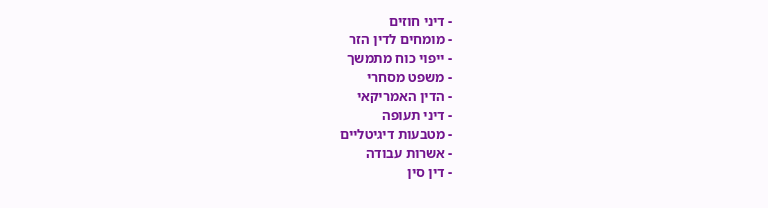- דיני חוזים
- מומחים לדין הזר
- ייפוי כוח מתמשך
- משפט מסחרי
- הדין האמריקאי
- דיני תעופה
- מטבעות דיגיטליים
- אשרות עבודה
- דין סין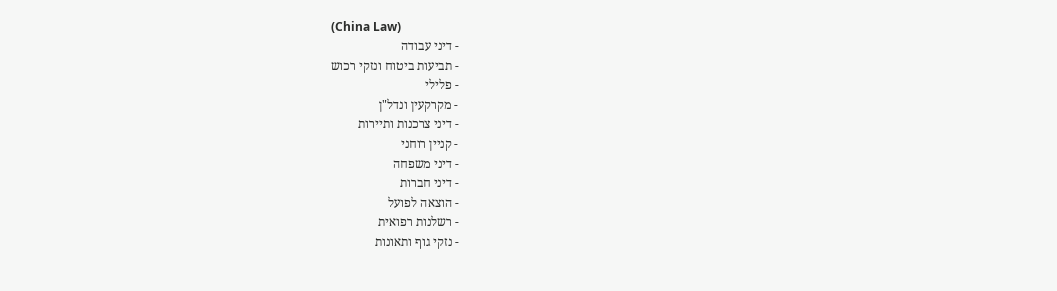(China Law)
- דיני עבודה
- תביעות ביטוח ונזקי רכוש
- פלילי
- מקרקעין ונדל"ן
- דיני צרכנות ותיירות
- קניין רוחני
- דיני משפחה
- דיני חברות
- הוצאה לפועל
- רשלנות רפואית
- נזקי גוף ותאונות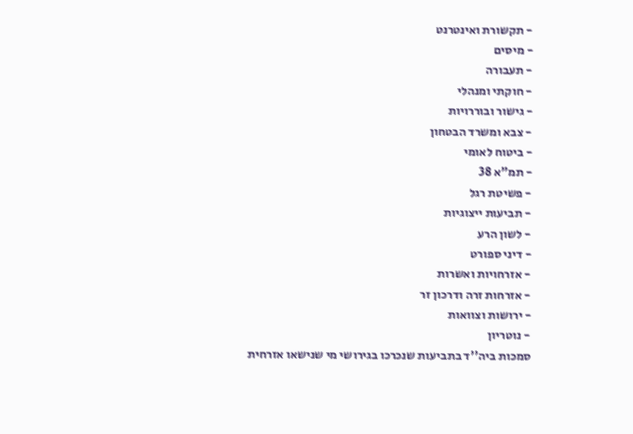- תקשורת ואינטרנט
- מיסים
- תעבורה
- חוקתי ומנהלי
- גישור ובוררויות
- צבא ומשרד הבטחון
- ביטוח לאומי
- תמ"א 38
- פשיטת רגל
- תביעות ייצוגיות
- לשון הרע
- דיני ספורט
- אזרחויות ואשרות
- אזרחות זרה ודרכון זר
- ירושות וצוואות
- נוטריון
סמכות ביה''ד בתביעות שנכרכו בגירושי מי שנישאו אזרחית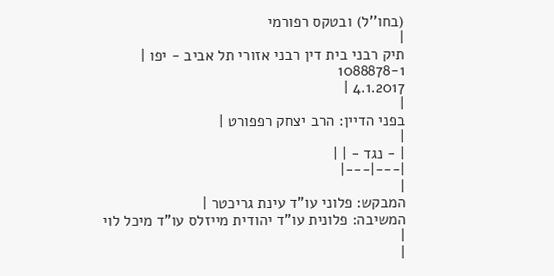(בחו''ל) ובטקס רפורמי
|
תיק רבני בית דין רבני אזורי תל אביב - יפו |
1088878-1
4.1.2017 |
|
בפני הדיין: הרב יצחק רפפורט |
|
| - נגד - | |
|---|---|
|
המבקש: פלוני עו"ד עינת גריכטר |
המשיבה: פלונית עו"ד יהודית מייזלס עו"ד מיכל לוי |
|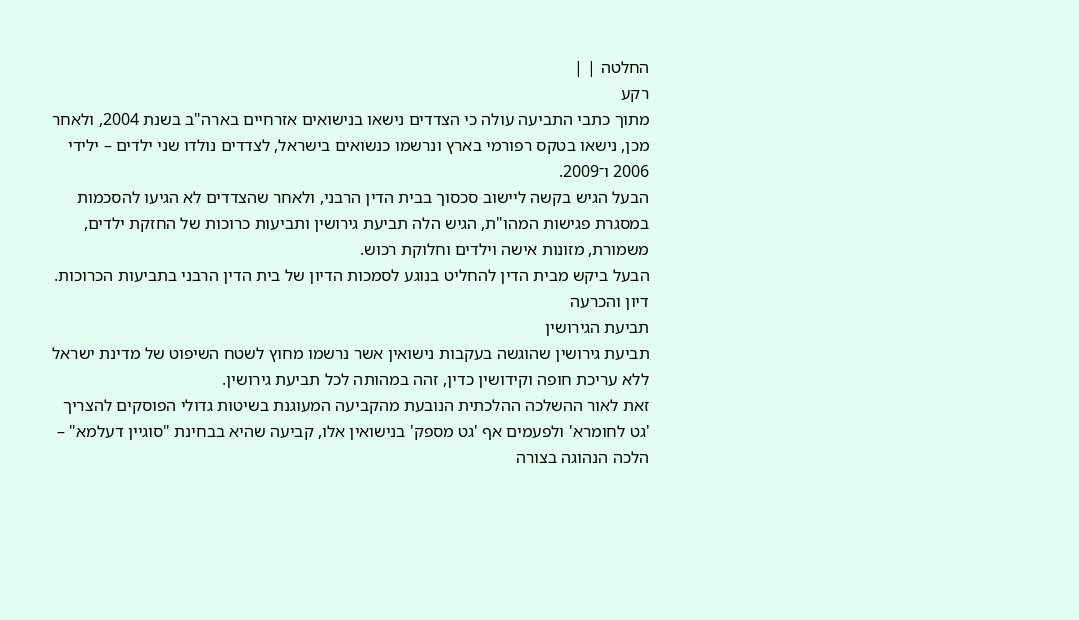החלטה | |
רקע
מתוך כתבי התביעה עולה כי הצדדים נישאו בנישואים אזרחיים בארה"ב בשנת 2004, ולאחר מכן, נישאו בטקס רפורמי בארץ ונרשמו כנשואים בישראל, לצדדים נולדו שני ילדים – ילידי 2006 ו־2009.
הבעל הגיש בקשה ליישוב סכסוך בבית הדין הרבני, ולאחר שהצדדים לא הגיעו להסכמות במסגרת פגישות המהו"ת, הגיש הלה תביעת גירושין ותביעות כרוכות של החזקת ילדים, משמורת, מזונות אישה וילדים וחלוקת רכוש.
הבעל ביקש מבית הדין להחליט בנוגע לסמכות הדיון של בית הדין הרבני בתביעות הכרוכות.
דיון והכרעה
תביעת הגירושין
תביעת גירושין שהוגשה בעקבות נישואין אשר נרשמו מחוץ לשטח השיפוט של מדינת ישראל ללא עריכת חופה וקידושין כדין, זהה במהותה לכל תביעת גירושין.
זאת לאור ההשלכה ההלכתית הנובעת מהקביעה המעוגנת בשיטות גדולי הפוסקים להצריך 'גט לחומרא' ולפעמים אף 'גט מספק' בנישואין אלו, קביעה שהיא בבחינת "סוגיין דעלמא" – הלכה הנהוגה בצורה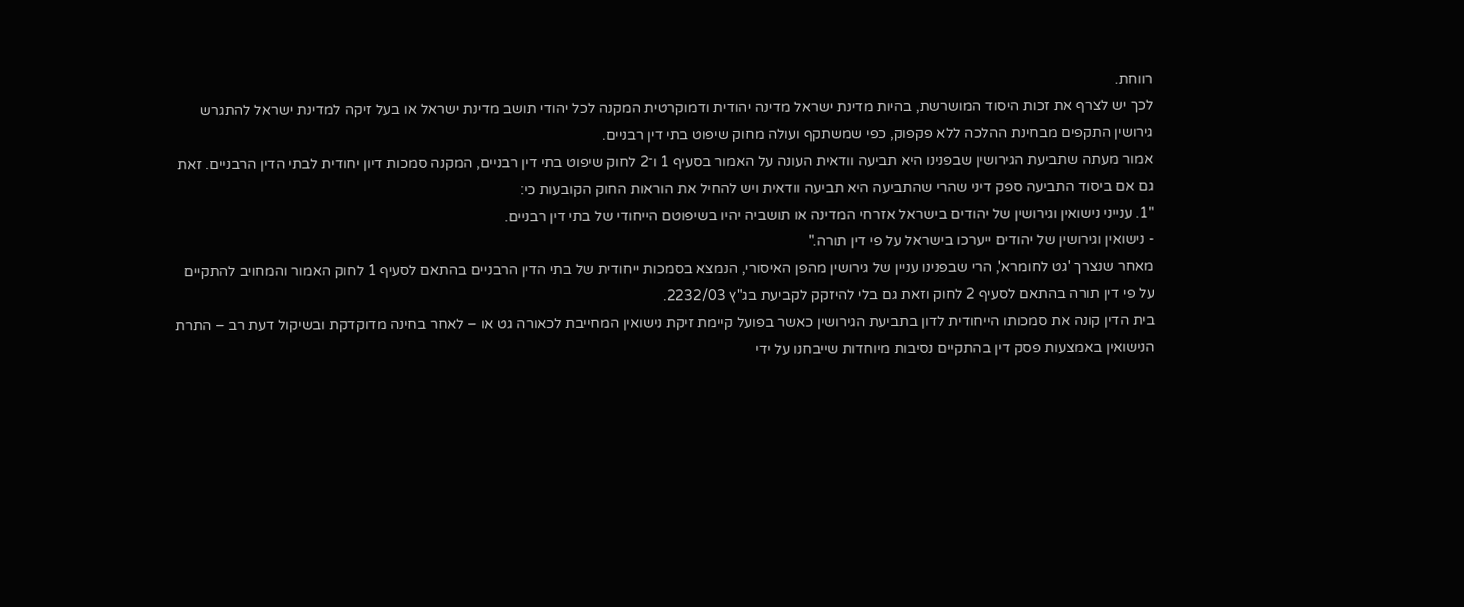רווחת.
לכך יש לצרף את זכות היסוד המושרשת, בהיות מדינת ישראל מדינה יהודית ודמוקרטית המקנה לכל יהודי תושב מדינת ישראל או בעל זיקה למדינת ישראל להתגרש גירושין התקפים מבחינת ההלכה ללא פקפוק, כפי שמשתקף ועולה מחוק שיפוט בתי דין רבניים.
אמור מעתה שתביעת הגירושין שבפנינו היא תביעה וודאית העונה על האמור בסעיף 1 ו־2 לחוק שיפוט בתי דין רבניים, המקנה סמכות דיון יחודית לבתי הדין הרבניים. זאת גם אם ביסוד התביעה ספק דיני שהרי שהתביעה היא תביעה וודאית ויש להחיל את הוראות החוק הקובעות כי:
"1. ענייני נישואין וגירושין של יהודים בישראל אזרחי המדינה או תושביה יהיו בשיפוטם הייחודי של בתי דין רבניים.
- נישואין וגירושין של יהודים ייערכו בישראל על פי דין תורה."
מאחר שנצרך 'גט לחומרא', הרי שבפנינו עניין של גירושין מהפן האיסורי, הנמצא בסמכות ייחודית של בתי הדין הרבניים בהתאם לסעיף 1 לחוק האמור והמחויב להתקיים על פי דין תורה בהתאם לסעיף 2 לחוק וזאת גם בלי להיזקק לקביעת בג"ץ 2232/03.
בית הדין קונה את סמכותו הייחודית לדון בתביעת הגירושין כאשר בפועל קיימת זיקת נישואין המחייבת לכאורה גט או – לאחר בחינה מדוקדקת ובשיקול דעת רב – התרת הנישואין באמצעות פסק דין בהתקיים נסיבות מיוחדות שייבחנו על ידי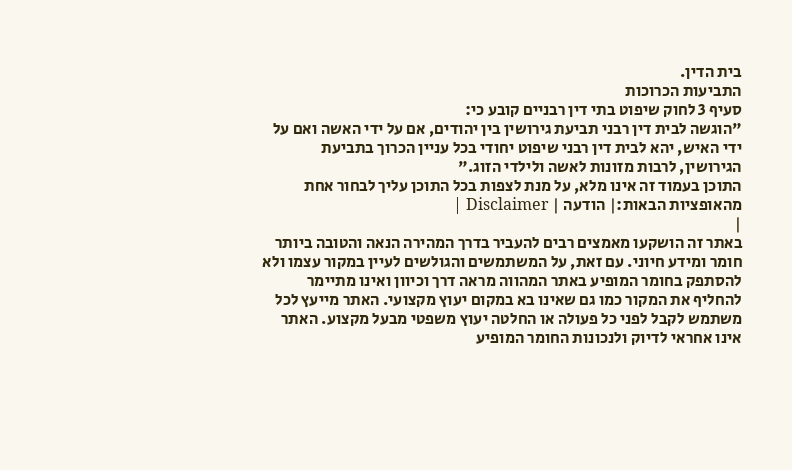בית הדין.
התביעות הכרוכות
סעיף 3 לחוק שיפוט בתי דין רבניים קובע כי:
"הוגשה לבית דין רבני תביעת גירושין בין יהודים, אם על ידי האשה ואם על ידי האיש, יהא לבית דין רבני שיפוט יחודי בכל עניין הכרוך בתביעת הגירושין, לרבות מזונות לאשה ולילדי הזוג."
התוכן בעמוד זה אינו מלא, על מנת לצפות בכל התוכן עליך לבחור אחת מהאופציות הבאות:| הודעה | Disclaimer |
|
באתר זה הושקעו מאמצים רבים להעביר בדרך המהירה הנאה והטובה ביותר חומר ומידע חיוני. עם זאת, על המשתמשים והגולשים לעיין במקור עצמו ולא להסתפק בחומר המופיע באתר המהווה מראה דרך וכיוון ואינו מתיימר להחליף את המקור כמו גם שאינו בא במקום יעוץ מקצועי. האתר מייעץ לכל משתמש לקבל לפני כל פעולה או החלטה יעוץ משפטי מבעל מקצוע. האתר אינו אחראי לדיוק ולנכונות החומר המופיע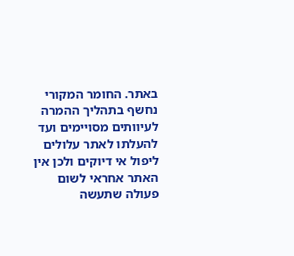באתר. החומר המקורי נחשף בתהליך ההמרה לעיוותים מסויימים ועד להעלתו לאתר עלולים ליפול אי דיוקים ולכן אין האתר אחראי לשום פעולה שתעשה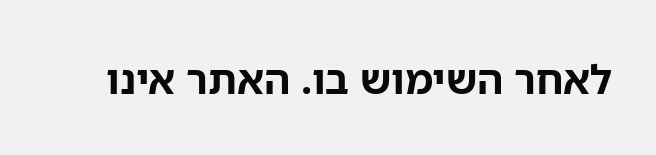לאחר השימוש בו. האתר אינו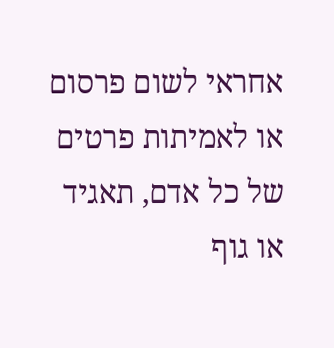אחראי לשום פרסום או לאמיתות פרטים של כל אדם, תאגיד או גוף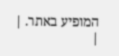המופיע באתר. |
|